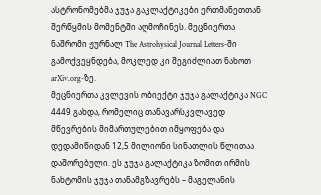ასტრონომებმა ჯუჯა გაკლაქტიკები ერთმანეთთან შერწყმის მომენტში აღმოჩინეს. მეცნიერთა ნაშრომი ჟურნალ The Astrohysical Journal Letters-ში გამოქვეყნდება, მოკლედ კი შეგიძლიათ ნახოთ arXiv.org-ზე.
მეცნიერთა კვლევის ობიექტი ჯუჯა გალაქტიკა NGC 4449 გახდა, რომელიც თანავარსკვლავედ მწევრების მიმართულებით იმყოფება და დედამიწიდან 12,5 მილიონი სინათლის წლითაა დაშორებული. ეს ჯუჯა გალაქტიკა ზომით ირმის ნახტომის ჯუჯა თანამგზავრებს – მაგელანის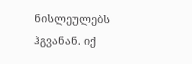ნისლეულებს ჰგვანან. იქ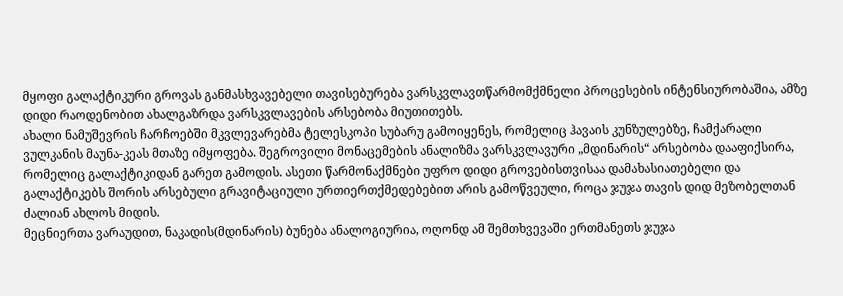მყოფი გალაქტიკური გროვას განმასხვავებელი თავისებურება ვარსკვლავთწარმომქმნელი პროცესების ინტენსიურობაშია, ამზე დიდი რაოდენობით ახალგაზრდა ვარსკვლავების არსებობა მიუთითებს.
ახალი ნამუშევრის ჩარჩოებში მკვლევარებმა ტელესკოპი სუბარუ გამოიყენეს, რომელიც ჰავაის კუნზულებზე, ჩამქარალი ვულკანის მაუნა-კეას მთაზე იმყოფება. შეგროვილი მონაცემების ანალიზმა ვარსკვლავური „მდინარის“ არსებობა დააფიქსირა, რომელიც გალაქტიკიდან გარეთ გამოდის. ასეთი წარმონაქმნები უფრო დიდი გროვებისთვისაა დამახასიათებელი და გალაქტიკებს შორის არსებული გრავიტაციული ურთიერთქმედებებით არის გამოწვეული, როცა ჯუჯა თავის დიდ მეზობელთან ძალიან ახლოს მიდის.
მეცნიერთა ვარაუდით, ნაკადის(მდინარის) ბუნება ანალოგიურია, ოღონდ ამ შემთხვევაში ერთმანეთს ჯუჯა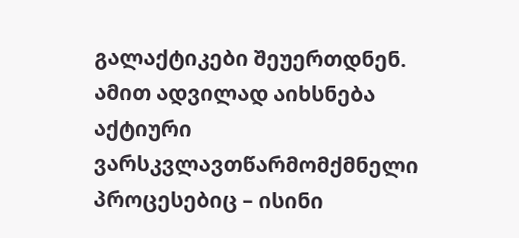გალაქტიკები შეუერთდნენ. ამით ადვილად აიხსნება აქტიური ვარსკვლავთწარმომქმნელი პროცესებიც – ისინი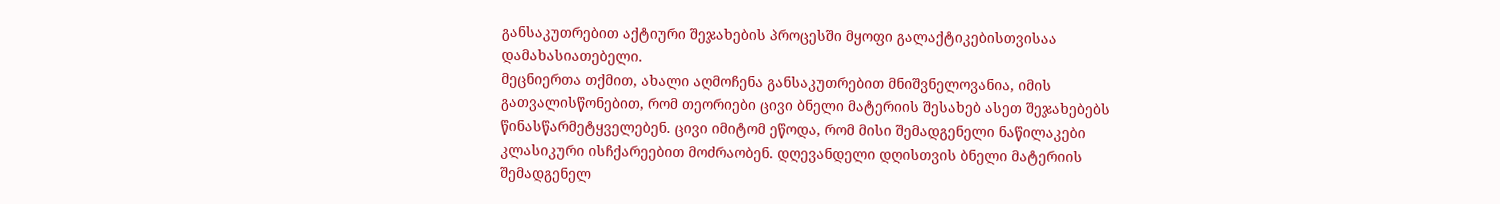განსაკუთრებით აქტიური შეჯახების პროცესში მყოფი გალაქტიკებისთვისაა დამახასიათებელი.
მეცნიერთა თქმით, ახალი აღმოჩენა განსაკუთრებით მნიშვნელოვანია, იმის გათვალისწონებით, რომ თეორიები ცივი ბნელი მატერიის შესახებ ასეთ შეჯახებებს წინასწარმეტყველებენ. ცივი იმიტომ ეწოდა, რომ მისი შემადგენელი ნაწილაკები კლასიკური ისჩქარეებით მოძრაობენ. დღევანდელი დღისთვის ბნელი მატერიის შემადგენელ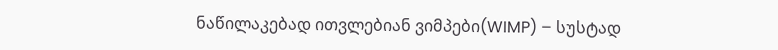ნაწილაკებად ითვლებიან ვიმპები(WIMP) – სუსტად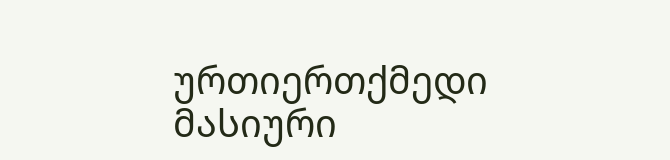ურთიერთქმედი მასიური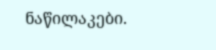ნაწილაკები.